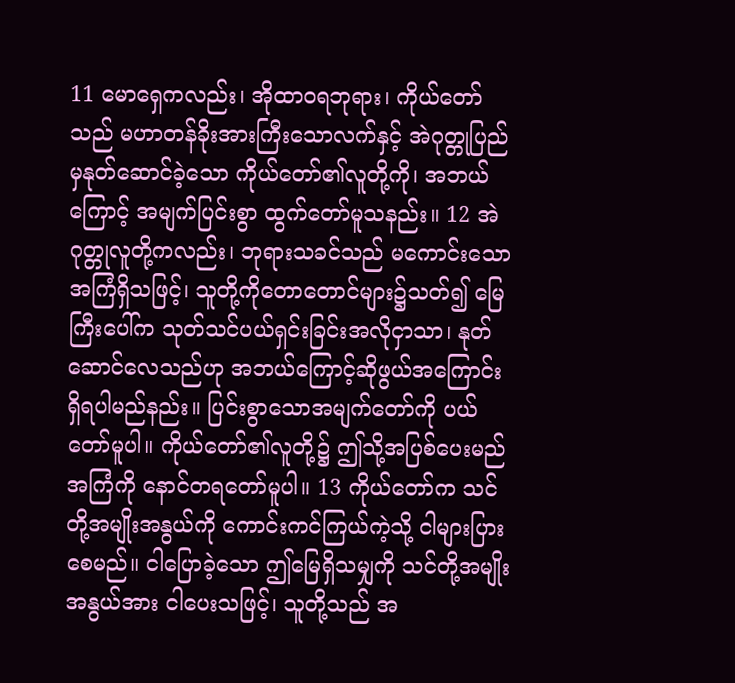11 မောရှေကလည်း၊ အိုထာဝရဘုရား၊ ကိုယ်တော်သည် မဟာတန်ခိုးအားကြီးသောလက်နှင့် အဲဂုတ္တုပြည်မှနုတ်ဆောင်ခဲ့သော ကိုယ်တော်၏လူတို့ကို၊ အဘယ်ကြောင့် အမျက်ပြင်းစွာ ထွက်တော်မူသနည်း။ 12 အဲဂုတ္တုလူတို့ကလည်း၊ ဘုရားသခင်သည် မကောင်းသောအကြံရှိသဖြင့်၊ သူတို့ကိုတောတောင်များ၌သတ်၍ မြေကြီးပေါ်က သုတ်သင်ပယ်ရှင်းခြင်းအလိုငှာသာ၊ နုတ်ဆောင်လေသည်ဟု အဘယ်ကြောင့်ဆိုဖွယ်အကြောင်း ရှိရပါမည်နည်း။ ပြင်းစွာသောအမျက်တော်ကို ပယ်တော်မူပါ။ ကိုယ်တော်၏လူတို့၌ ဤသို့အပြစ်ပေးမည်အကြံကို နောင်တရတော်မူပါ။ 13 ကိုယ်တော်က သင်တို့အမျိုးအနွယ်ကို ကောင်းကင်ကြယ်ကဲ့သို့ ငါများပြားစေမည်။ ငါပြောခဲ့သော ဤမြေရှိသမျှကို သင်တို့အမျိုးအနွယ်အား ငါပေးသဖြင့်၊ သူတို့သည် အ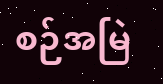စဉ်အမြဲ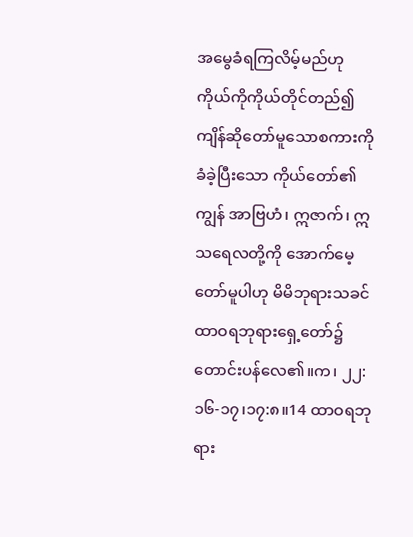အမွေခံရကြလိမ့်မည်ဟု ကိုယ်ကိုကိုယ်တိုင်တည်၍ ကျိန်ဆိုတော်မူသောစကားကို ခံခဲ့ပြီးသော ကိုယ်တော်၏ကျွန် အာဗြဟံ၊ ဣဇာက်၊ ဣသရေလတို့ကို အောက်မေ့တော်မူပါဟု မိမိဘုရားသခင် ထာဝရဘုရားရှေ့တော်၌ တောင်းပန်လေ၏။က၊ ၂၂:၁၆-၁၇၊၁၇:၈။14 ထာဝရဘုရား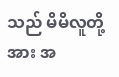သည် မိမိလူတို့အား အ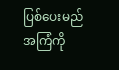ပြစ်ပေးမည်အကြံကို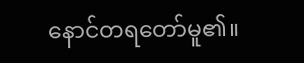နောင်တရတော်မူ၏။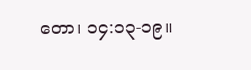တော၊ ၁၄:၁၃-၁၉။